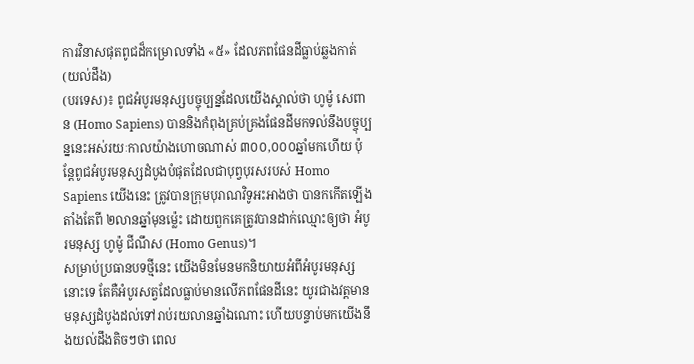ការវិនាសផុតពូជដ៏កម្រោលទាំង «៥» ដែលភពផែនដីធ្លាប់ឆ្លងកាត់ (យល់ដឹង)
(បរទេស)៖ ពូជអំបូរមនុស្សបច្ចុប្បន្នដែលយើងស្គាល់ថា ហូម៉ូ សេពាន (Homo Sapiens) បាននិងកំពុងគ្រប់គ្រងផែនដីមកទល់នឹងបច្ចុប្បន្ននេះអស់រយៈកាលយ៉ាងហោចណាស់ ៣០០,០០០ឆ្នាំមកហើយ ប៉ុន្តែពូជអំបូរមនុស្សដំបូងបំផុតដែលជាបុព្វបុរសរបស់ Homo Sapiens យើងនេះ ត្រូវបានក្រុមបុរាណវិទូអះអាងថា បានកកើតឡើងតាំងតែពី ២លានឆ្នាំមុនម្ល៉េះ ដោយពួកគេត្រូវបានដាក់ឈ្មោះឲ្យថា អំបូរមនុស្ស ហូម៉ូ ជីណឹស (Homo Genus)។
សម្រាប់ប្រធានបទថ្មីនេះ យើងមិនមែនមកនិយាយអំពីអំបូរមនុស្សនោះទេ តែគឺអំបូរសត្វដែលធ្លាប់មានលើភពផែនដីនេះ យូរជាងវត្តមានមនុស្សដំបូងដល់ទៅរាប់រយលានឆ្នាំឯណោះ ហើយបន្ទាប់មកយើងនឹងយល់ដឹងតិចៗថា ពេល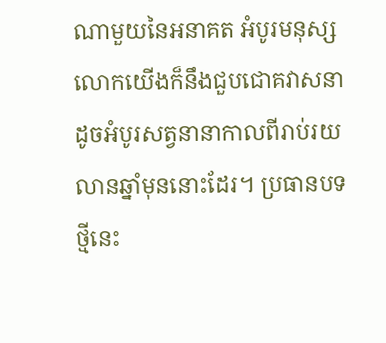ណាមួយនៃអនាគត អំបូរមនុស្សលោកយើងក៏នឹងជួបជោគវាសនា ដូចអំបូរសត្វនានាកាលពីរាប់រយលានឆ្នាំមុននោះដែរ។ ប្រធានបទថ្មីនេះ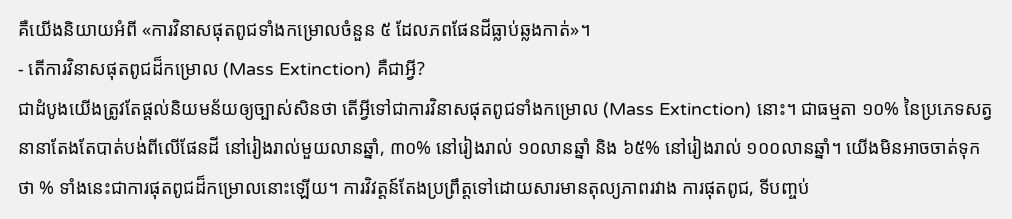គឺយើងនិយាយអំពី «ការវិនាសផុតពូជទាំងកម្រោលចំនួន ៥ ដែលភពផែនដីធ្លាប់ឆ្លងកាត់»។
- តើការវិនាសផុតពូជដ៏កម្រោល (Mass Extinction) គឺជាអ្វី?
ជាដំបូងយើងត្រូវតែផ្តល់និយមន័យឲ្យច្បាស់សិនថា តើអ្វីទៅជាការវិនាសផុតពូជទាំងកម្រោល (Mass Extinction) នោះ។ ជាធម្មតា ១០% នៃប្រភេទសត្វនានាតែងតែបាត់បង់ពីលើផែនដី នៅរៀងរាល់មួយលានឆ្នាំ, ៣០% នៅរៀងរាល់ ១០លានឆ្នាំ និង ៦៥% នៅរៀងរាល់ ១០០លានឆ្នាំ។ យើងមិនអាចចាត់ទុកថា % ទាំងនេះជាការផុតពូជដ៏កម្រោលនោះឡើយ។ ការវិវត្តន៍តែងប្រព្រឹត្តទៅដោយសារមានតុល្យភាពរវាង ការផុតពូជ, ទីបញ្ចប់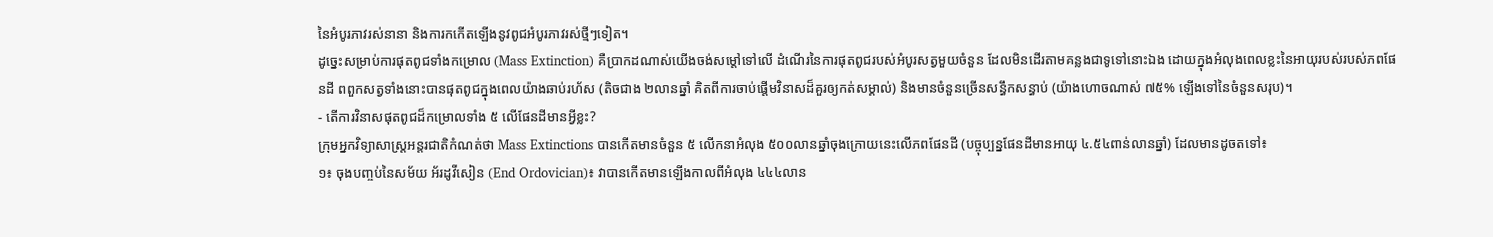នៃអំបូរភាវរស់នានា និងការកកើតឡើងនូវពូជអំបូរភាវរស់ថ្មីៗទៀត។
ដូច្នេះសម្រាប់ការផុតពូជទាំងកម្រោល (Mass Extinction) គឺប្រាកដណាស់យើងចង់សម្តៅទៅលើ ដំណើរនៃការផុតពូជរបស់អំបូរសត្វមួយចំនួន ដែលមិនដើរតាមគន្លងជាទូទៅនោះឯង ដោយក្នុងអំលុងពេលខ្លះនៃអាយុរបស់របស់ភពផែនដី ពពួកសត្វទាំងនោះបានផុតពូជក្នុងពេលយ៉ាងឆាប់រហ័ស (តិចជាង ២លានឆ្នាំ គិតពីការចាប់ផ្តើមវិនាសដ៏គួរឲ្យកត់សម្គាល់) និងមានចំនួនច្រើនសន្ធឹកសន្ធាប់ (យ៉ាងហោចណាស់ ៧៥% ឡើងទៅនៃចំនួនសរុប)។
- តើការវិនាសផុតពូជដ៏កម្រោលទាំង ៥ លើផែនដីមានអ្វីខ្លះ?
ក្រុមអ្នកវិទ្យាសាស្ត្រអន្តរជាតិកំណត់ថា Mass Extinctions បានកើតមានចំនួន ៥ លើកនាអំលុង ៥០០លានឆ្នាំចុងក្រោយនេះលើភពផែនដី (បច្ចុប្បន្នផែនដីមានអាយុ ៤.៥៤ពាន់លានឆ្នាំ) ដែលមានដូចតទៅ៖
១៖ ចុងបញ្ចប់នៃសម័យ អ័រដូវីសៀន (End Ordovician)៖ វាបានកើតមានឡើងកាលពីអំលុង ៤៤៤លាន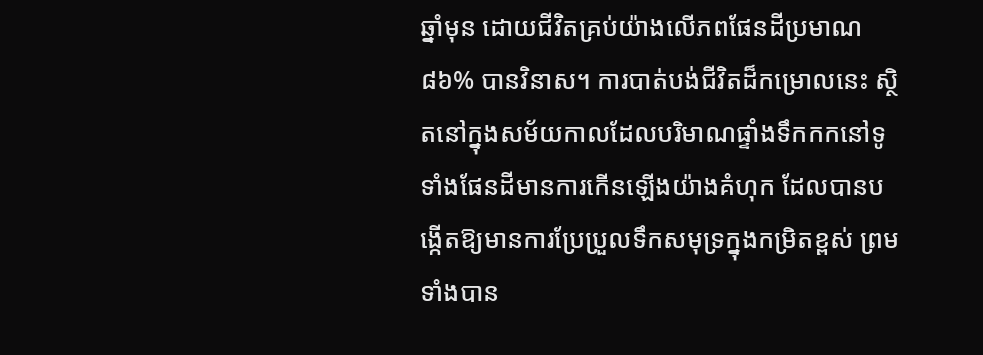ឆ្នាំមុន ដោយជីវិតគ្រប់យ៉ាងលើភពផែនដីប្រមាណ ៨៦% បានវិនាស។ ការបាត់បង់ជីវិតដ៏កម្រោលនេះ ស្ថិតនៅក្នុងសម័យកាលដែលបរិមាណផ្ទាំងទឹកកកនៅទូទាំងផែនដីមានការកើនឡើងយ៉ាងគំហុក ដែលបានបង្កើតឱ្យមានការប្រែប្រួលទឹកសមុទ្រក្នុងកម្រិតខ្ពស់ ព្រមទាំងបាន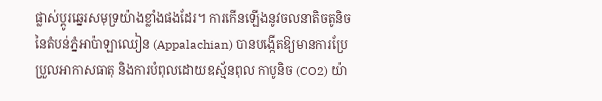ផ្លាស់ប្តូរឆ្នេរសមុទ្រយ៉ាងខ្លាំងផងដែរ។ ការកើនឡើងនូវចលនាតិចតូនិច នៃតំបន់ភ្នំអាប៉ាឡាឈៀន (Appalachian) បានបង្កើតឱ្យមានការប្រែប្រួលអាកាសធាតុ និងការបំពុលដោយឧស្ម័នពុល កាបូនិច (CO2) យ៉ា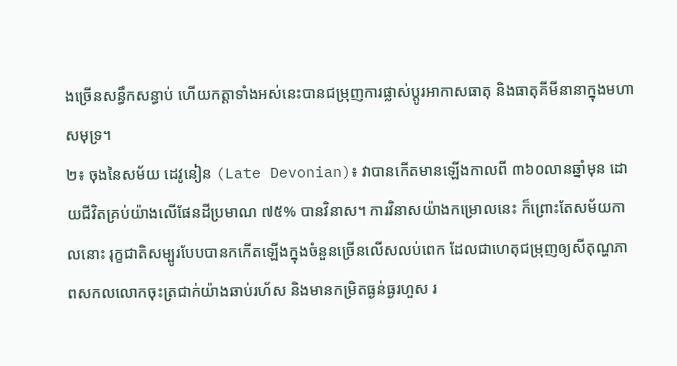ងច្រើនសន្ធឹកសន្ធាប់ ហើយកត្តាទាំងអស់នេះបានជម្រុញការផ្លាស់ប្តូរអាកាសធាតុ និងធាតុគីមីនានាក្នុងមហាសមុទ្រ។
២៖ ចុងនៃសម័យ ដេវូនៀន (Late Devonian)៖ វាបានកើតមានឡើងកាលពី ៣៦០លានឆ្នាំមុន ដោយជីវិតគ្រប់យ៉ាងលើផែនដីប្រមាណ ៧៥% បានវិនាស។ ការវិនាសយ៉ាងកម្រោលនេះ ក៏ព្រោះតែសម័យកាលនោះ រុក្ខជាតិសម្បូរបែបបានកកើតឡើងក្នុងចំនួនច្រើនលើសលប់ពេក ដែលជាហេតុជម្រុញឲ្យសីតុណ្ហភាពសកលលោកចុះត្រជាក់យ៉ាងឆាប់រហ័ស និងមានកម្រិតធ្ងន់ធ្ងរហួស រ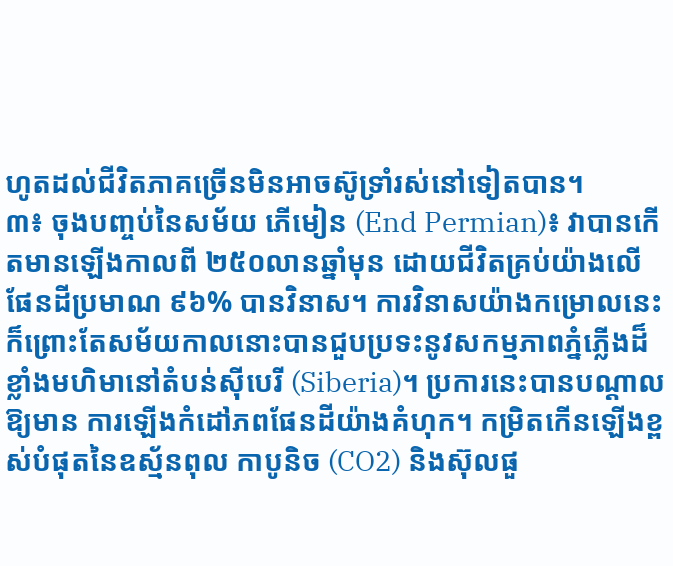ហូតដល់ជីវិតភាគច្រើនមិនអាចស៊ូទ្រាំរស់នៅទៀតបាន។
៣៖ ចុងបញ្ចប់នៃសម័យ ភើមៀន (End Permian)៖ វាបានកើតមានឡើងកាលពី ២៥០លានឆ្នាំមុន ដោយជីវិតគ្រប់យ៉ាងលើផែនដីប្រមាណ ៩៦% បានវិនាស។ ការវិនាសយ៉ាងកម្រោលនេះ ក៏ព្រោះតែសម័យកាលនោះបានជួបប្រទះនូវសកម្មភាពភ្នំភ្លើងដ៏ខ្លាំងមហិមានៅតំបន់ស៊ីបេរី (Siberia)។ ប្រការនេះបានបណ្តាលឱ្យមាន ការឡើងកំដៅភពផែនដីយ៉ាងគំហុក។ កម្រិតកើនឡើងខ្ពស់បំផុតនៃឧស្ម័នពុល កាបូនិច (CO2) និងស៊ុលផួ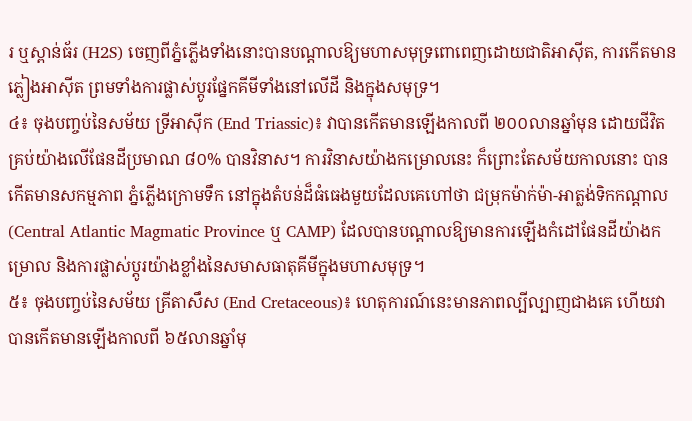រ ឬស្ពាន់ធ័រ (H2S) ចេញពីភ្នំភ្លើងទាំងនោះបានបណ្តាលឱ្យមហាសមុទ្រពោពេញដោយជាតិអាស៊ីត, ការកើតមានភ្លៀងអាស៊ីត ព្រមទាំងការផ្លាស់ប្តូរផ្នែកគីមីទាំងនៅលើដី និងក្នុងសមុទ្រ។
៤៖ ចុងបញ្ចប់នៃសម័យ ទ្រីអាស៊ីក (End Triassic)៖ វាបានកើតមានឡើងកាលពី ២០០លានឆ្នាំមុន ដោយជីវិតគ្រប់យ៉ាងលើផែនដីប្រមាណ ៨០% បានវិនាស។ ការវិនាសយ៉ាងកម្រោលនេះ ក៏ព្រោះតែសម័យកាលនោះ បានកើតមានសកម្មភាព ភ្នំភ្លើងក្រោមទឹក នៅក្នុងតំបន់ដ៏ធំធេងមួយដែលគេហៅថា ជម្រុកម៉ាក់ម៉ា-អាត្លង់ទិកកណ្តាល (Central Atlantic Magmatic Province ឬ CAMP) ដែលបានបណ្តាលឱ្យមានការឡើងកំដៅផែនដីយ៉ាងកម្រោល និងការផ្លាស់ប្តូរយ៉ាងខ្លាំងនៃសមាសធាតុគីមីក្នុងមហាសមុទ្រ។
៥៖ ចុងបញ្ចប់នៃសម័យ គ្រីតាសឹស (End Cretaceous)៖ ហេតុការណ៍នេះមានភាពល្បីល្បាញជាងគេ ហើយវាបានកើតមានឡើងកាលពី ៦៥លានឆ្នាំមុ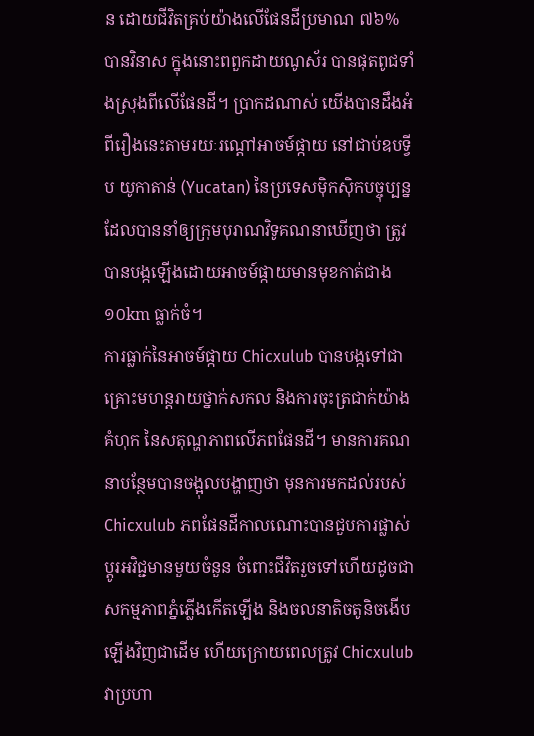ន ដោយជីវិតគ្រប់យ៉ាងលើផែនដីប្រមាណ ៧៦% បានវិនាស ក្នុងនោះពពួកដាយណូស័រ បានផុតពូជទាំងស្រុងពីលើផែនដី។ ប្រាកដណាស់ យើងបានដឹងអំពីរឿងនេះតាមរយៈរណ្តៅអាចម៍ផ្កាយ នៅជាប់ឧបទ្វីប យូកាតាន់ (Yucatan) នៃប្រទេសម៉ិកស៊ិកបច្ចុប្បន្ន ដែលបាននាំឲ្យក្រុមបុរាណវិទូគណនាឃើញថា ត្រូវបានបង្កឡើងដោយអាចម៍ផ្កាយមានមុខកាត់ជាង ១០km ធ្លាក់ចំ។
ការធ្លាក់នៃអាចម៍ផ្កាយ Chicxulub បានបង្កទៅជាគ្រោះមហន្តរាយថ្នាក់សកល និងការចុះត្រជាក់យ៉ាងគំហុក នៃសតុណ្ហភាពលើភពផែនដី។ មានការគណនាបន្ថែមបានចង្អុលបង្ហាញថា មុនការមកដល់របស់ Chicxulub ភពផែនដីកាលណោះបានជួបការផ្លាស់ប្តូរអវិជ្ជមានមួយចំនួន ចំពោះជីវិតរួចទៅហើយដូចជា សកម្មភាពភ្នំភ្លើងកើតឡើង និងចលនាតិចតូនិចងើបឡើងវិញជាដើម ហើយក្រោយពេលត្រូវ Chicxulub វាប្រហា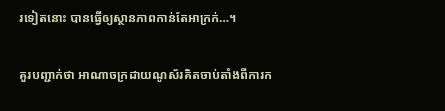រទៀតនោះ បានធ្វើឲ្យស្ថានភាពកាន់តែអាក្រក់…។

គួរបញ្ជាក់ថា អាណាចក្រដាយណូស័រគិតចាប់តាំងពីការក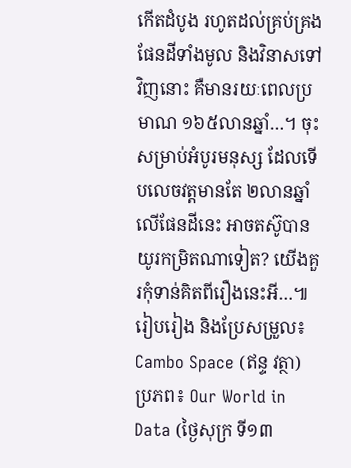កើតដំបូង រហូតដល់គ្រប់គ្រងផែនដីទាំងមូល និងវិនាសទៅវិញនោះ គឺមានរយៈពេលប្រមាណ ១៦៥លានឆ្នាំ…។ ចុះសម្រាប់អំបូរមនុស្ស ដែលទើបលេចវត្តមានតែ ២លានឆ្នាំលើផែនដីនេះ អាចតស៊ូបានយូរកម្រិតណាទៀត? យើងគួរកុំទាន់គិតពីរឿងនេះអី…៕
រៀបរៀង និងប្រែសម្រួល៖ Cambo Space (ឥន្ទ វត្ថា)
ប្រភព៖ Our World in Data (ថ្ងៃសុក្រ ទី១៣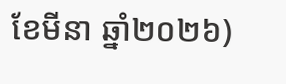ខែមីនា ឆ្នាំ២០២៦)